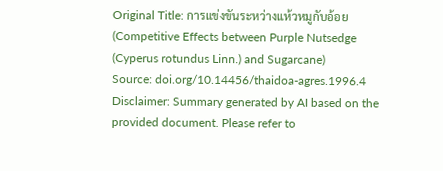Original Title: การแข่งขันระหว่างแห้วหมูกับอ้อย (Competitive Effects between Purple Nutsedge (Cyperus rotundus Linn.) and Sugarcane)
Source: doi.org/10.14456/thaidoa-agres.1996.4
Disclaimer: Summary generated by AI based on the provided document. Please refer to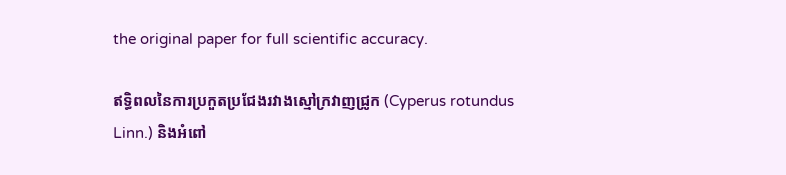the original paper for full scientific accuracy.

ឥទ្ធិពលនៃការប្រកួតប្រជែងរវាងស្មៅក្រវាញជ្រូក (Cyperus rotundus Linn.) និងអំពៅ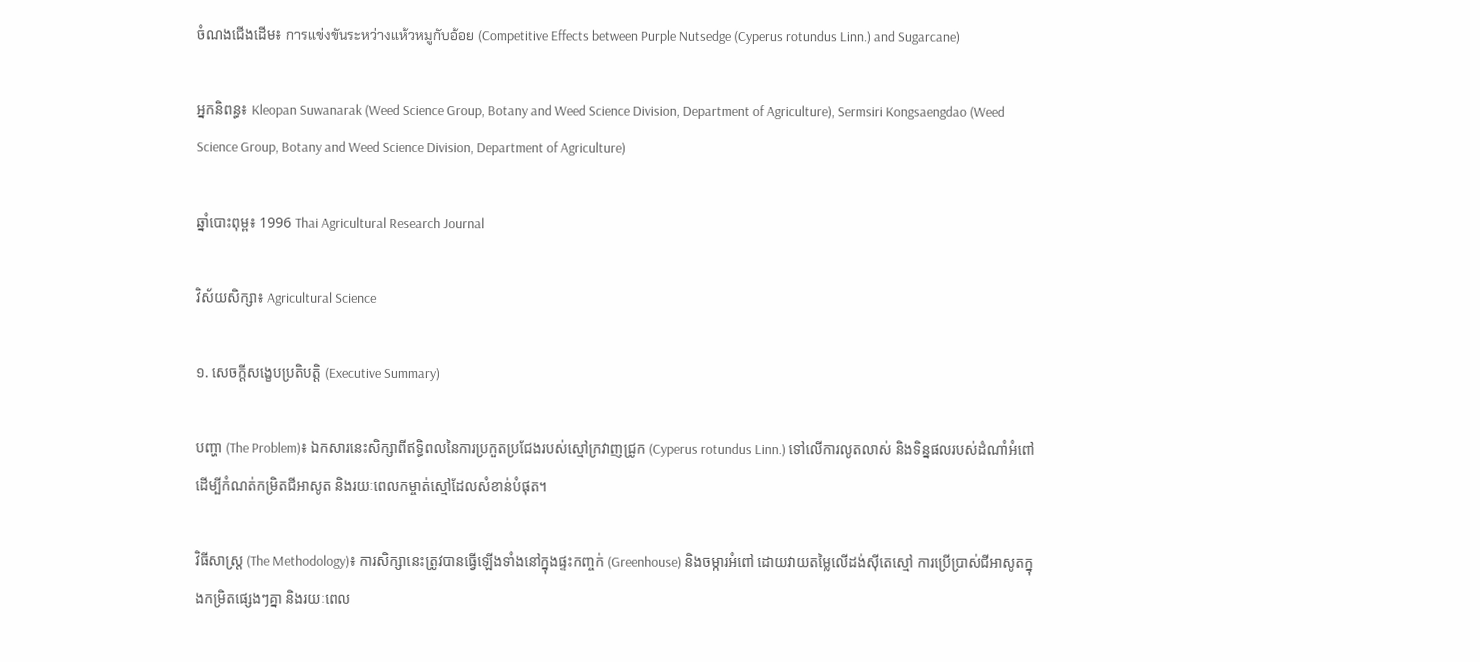ចំណងជើងដើម៖ การแข่งขันระหว่างแห้วหมูกับอ้อย (Competitive Effects between Purple Nutsedge (Cyperus rotundus Linn.) and Sugarcane)

អ្នកនិពន្ធ៖ Kleopan Suwanarak (Weed Science Group, Botany and Weed Science Division, Department of Agriculture), Sermsiri Kongsaengdao (Weed Science Group, Botany and Weed Science Division, Department of Agriculture)

ឆ្នាំបោះពុម្ព៖ 1996 Thai Agricultural Research Journal

វិស័យសិក្សា៖ Agricultural Science

១. សេចក្តីសង្ខេបប្រតិបត្តិ (Executive Summary)

បញ្ហា (The Problem)៖ ឯកសារនេះសិក្សាពីឥទ្ធិពលនៃការប្រកួតប្រជែងរបស់ស្មៅក្រវាញជ្រូក (Cyperus rotundus Linn.) ទៅលើការលូតលាស់ និងទិន្នផលរបស់ដំណាំអំពៅ ដើម្បីកំណត់កម្រិតជីអាសូត និងរយៈពេលកម្ចាត់ស្មៅដែលសំខាន់បំផុត។

វិធីសាស្ត្រ (The Methodology)៖ ការសិក្សានេះត្រូវបានធ្វើឡើងទាំងនៅក្នុងផ្ទះកញ្ចក់ (Greenhouse) និងចម្ការអំពៅ ដោយវាយតម្លៃលើដង់ស៊ីតេស្មៅ ការប្រើប្រាស់ជីអាសូតក្នុងកម្រិតផ្សេងៗគ្នា និងរយៈពេល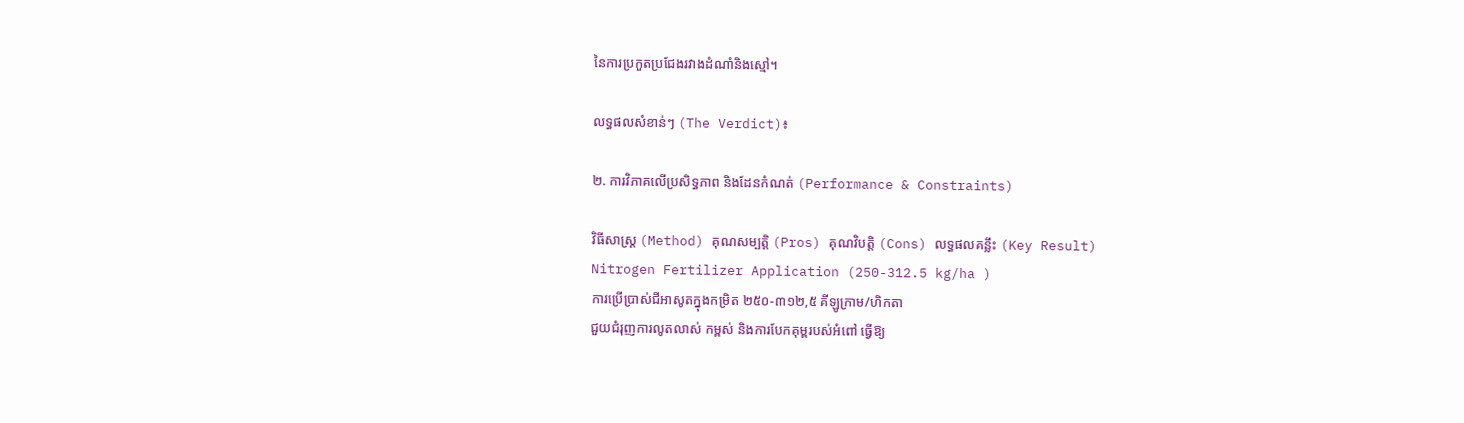នៃការប្រកួតប្រជែងរវាងដំណាំនិងស្មៅ។

លទ្ធផលសំខាន់ៗ (The Verdict)៖

២. ការវិភាគលើប្រសិទ្ធភាព និងដែនកំណត់ (Performance & Constraints)

វិធីសាស្ត្រ (Method) គុណសម្បត្តិ (Pros) គុណវិបត្តិ (Cons) លទ្ធផលគន្លឹះ (Key Result)
Nitrogen Fertilizer Application (250-312.5 kg/ha )
ការប្រើប្រាស់ជីអាសូតក្នុងកម្រិត ២៥០-៣១២,៥ គីឡូក្រាម/ហិកតា
ជួយជំរុញការលូតលាស់ កម្ពស់ និងការបែកគុម្ពរបស់អំពៅ ធ្វើឱ្យ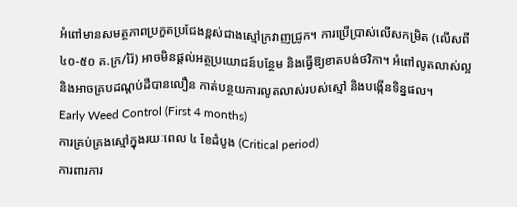អំពៅមានសមត្ថភាពប្រកួតប្រជែងខ្ពស់ជាងស្មៅក្រវាញជ្រូក។ ការប្រើប្រាស់លើសកម្រិត (លើសពី ៤០-៥០ គ.ក្រ/រ៉ៃ) អាចមិនផ្តល់អត្ថប្រយោជន៍បន្ថែម និងធ្វើឱ្យខាតបង់ថវិកា។ អំពៅលូតលាស់ល្អ និងអាចគ្របដណ្ដប់ដីបានលឿន កាត់បន្ថយការលូតលាស់របស់ស្មៅ និងបង្កើនទិន្នផល។
Early Weed Control (First 4 months)
ការគ្រប់គ្រងស្មៅក្នុងរយៈពេល ៤ ខែដំបូង (Critical period)
ការពារការ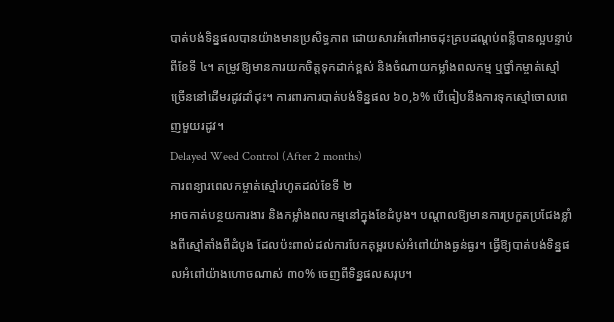បាត់បង់ទិន្នផលបានយ៉ាងមានប្រសិទ្ធភាព ដោយសារអំពៅអាចដុះគ្របដណ្ដប់ពន្លឺបានល្អបន្ទាប់ពីខែទី ៤។ តម្រូវឱ្យមានការយកចិត្តទុកដាក់ខ្ពស់ និងចំណាយកម្លាំងពលកម្ម ឬថ្នាំកម្ចាត់ស្មៅច្រើននៅដើមរដូវដាំដុះ។ ការពារការបាត់បង់ទិន្នផល ៦០,៦% បើធៀបនឹងការទុកស្មៅចោលពេញមួយរដូវ។
Delayed Weed Control (After 2 months)
ការពន្យារពេលកម្ចាត់ស្មៅរហូតដល់ខែទី ២
អាចកាត់បន្ថយការងារ និងកម្លាំងពលកម្មនៅក្នុងខែដំបូង។ បណ្តាលឱ្យមានការប្រកួតប្រជែងខ្លាំងពីស្មៅតាំងពីដំបូង ដែលប៉ះពាល់ដល់ការបែកគុម្ពរបស់អំពៅយ៉ាងធ្ងន់ធ្ងរ។ ធ្វើឱ្យបាត់បង់ទិន្នផលអំពៅយ៉ាងហោចណាស់ ៣០% ចេញពីទិន្នផលសរុប។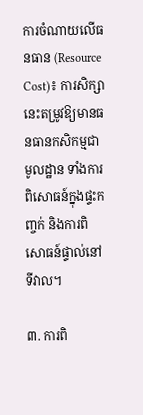ការចំណាយលើធនធាន (Resource Cost)៖ ការសិក្សានេះតម្រូវឱ្យមានធនធានកសិកម្មជាមូលដ្ឋាន ទាំងការពិសោធន៍ក្នុងផ្ទះកញ្ចក់ និងការពិសោធន៍ផ្ទាល់នៅទីវាល។

៣. ការពិ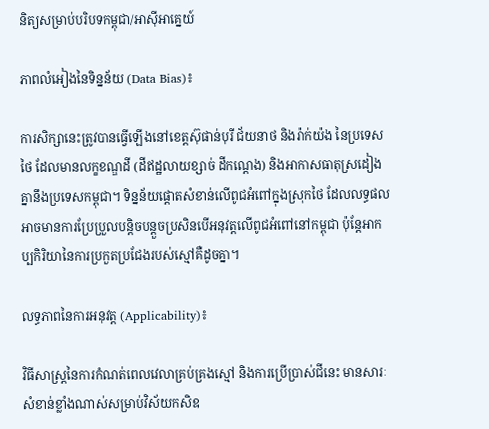និត្យសម្រាប់បរិបទកម្ពុជា/អាស៊ីអាគ្នេយ៍

ភាពលំអៀងនៃទិន្នន័យ (Data Bias)៖

ការសិក្សានេះត្រូវបានធ្វើឡើងនៅខេត្តស៊ុផាន់បុរី ជ័យនាថ និងរ៉ាក់យ៉ង នៃប្រទេសថៃ ដែលមានលក្ខខណ្ឌដី (ដីឥដ្ឋលាយខ្សាច់ ដីកណ្ដេង) និងអាកាសធាតុស្រដៀងគ្នានឹងប្រទេសកម្ពុជា។ ទិន្នន័យផ្តោតសំខាន់លើពូជអំពៅក្នុងស្រុកថៃ ដែលលទ្ធផលអាចមានការប្រែប្រួលបន្តិចបន្តួចប្រសិនបើអនុវត្តលើពូជអំពៅនៅកម្ពុជា ប៉ុន្តែអាកប្បកិរិយានៃការប្រកួតប្រជែងរបស់ស្មៅគឺដូចគ្នា។

លទ្ធភាពនៃការអនុវត្ត (Applicability)៖

វិធីសាស្ត្រនៃការកំណត់ពេលវេលាគ្រប់គ្រងស្មៅ និងការប្រើប្រាស់ជីនេះ មានសារៈសំខាន់ខ្លាំងណាស់សម្រាប់វិស័យកសិឧ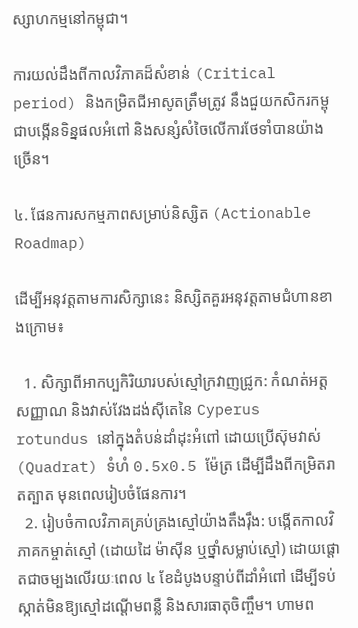ស្សាហកម្មនៅកម្ពុជា។

ការយល់ដឹងពីកាលវិភាគដ៏សំខាន់ (Critical period) និងកម្រិតជីអាសូតត្រឹមត្រូវ នឹងជួយកសិករកម្ពុជាបង្កើនទិន្នផលអំពៅ និងសន្សំសំចៃលើការថែទាំបានយ៉ាងច្រើន។

៤. ផែនការសកម្មភាពសម្រាប់និស្សិត (Actionable Roadmap)

ដើម្បីអនុវត្តតាមការសិក្សានេះ និស្សិតគួរអនុវត្តតាមជំហានខាងក្រោម៖

  1. សិក្សាពីអាកប្បកិរិយារបស់ស្មៅក្រវាញជ្រូក: កំណត់អត្តសញ្ញាណ និងវាស់វែងដង់ស៊ីតេនៃ Cyperus rotundus នៅក្នុងតំបន់ដាំដុះអំពៅ ដោយប្រើស៊ុមវាស់ (Quadrat) ទំហំ 0.5x0.5 ម៉ែត្រ ដើម្បីដឹងពីកម្រិតរាតត្បាត មុនពេលរៀបចំផែនការ។
  2. រៀបចំកាលវិភាគគ្រប់គ្រងស្មៅយ៉ាងតឹងរ៉ឹង: បង្កើតកាលវិភាគកម្ចាត់ស្មៅ (ដោយដៃ ម៉ាស៊ីន ឬថ្នាំសម្លាប់ស្មៅ) ដោយផ្តោតជាចម្បងលើរយៈពេល ៤ ខែដំបូងបន្ទាប់ពីដាំអំពៅ ដើម្បីទប់ស្កាត់មិនឱ្យស្មៅដណ្តើមពន្លឺ និងសារធាតុចិញ្ចឹម។ ហាមព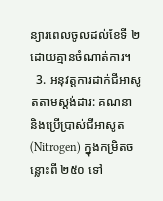ន្យារពេលចូលដល់ខែទី ២ ដោយគ្មានចំណាត់ការ។
  3. អនុវត្តការដាក់ជីអាសូតតាមស្តង់ដារ: គណនា និងប្រើប្រាស់ជីអាសូត (Nitrogen) ក្នុងកម្រិតចន្លោះពី ២៥០ ទៅ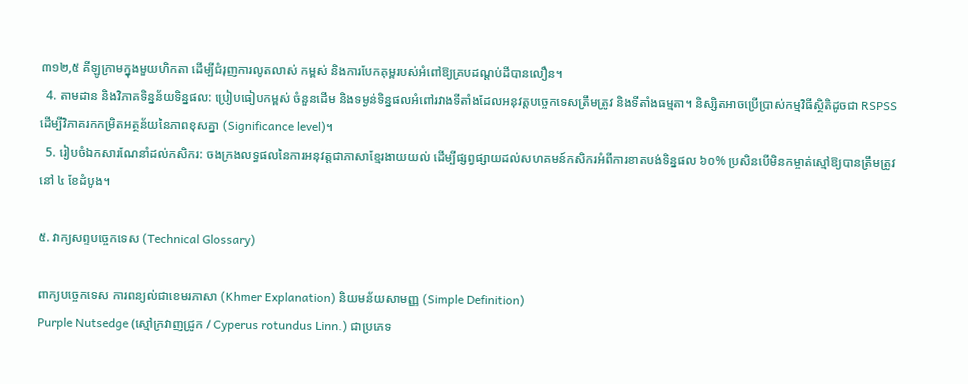៣១២,៥ គីឡូក្រាមក្នុងមួយហិកតា ដើម្បីជំរុញការលូតលាស់ កម្ពស់ និងការបែកគុម្ពរបស់អំពៅឱ្យគ្របដណ្ដប់ដីបានលឿន។
  4. តាមដាន និងវិភាគទិន្នន័យទិន្នផល: ប្រៀបធៀបកម្ពស់ ចំនួនដើម និងទម្ងន់ទិន្នផលអំពៅរវាងទីតាំងដែលអនុវត្តបច្ចេកទេសត្រឹមត្រូវ និងទីតាំងធម្មតា។ និស្សិតអាចប្រើប្រាស់កម្មវិធីស្ថិតិដូចជា RSPSS ដើម្បីវិភាគរកកម្រិតអត្ថន័យនៃភាពខុសគ្នា (Significance level)។
  5. រៀបចំឯកសារណែនាំដល់កសិករ: ចងក្រងលទ្ធផលនៃការអនុវត្តជាភាសាខ្មែរងាយយល់ ដើម្បីផ្សព្វផ្សាយដល់សហគមន៍កសិករអំពីការខាតបង់ទិន្នផល ៦០% ប្រសិនបើមិនកម្ចាត់ស្មៅឱ្យបានត្រឹមត្រូវនៅ ៤ ខែដំបូង។

៥. វាក្យសព្ទបច្ចេកទេស (Technical Glossary)

ពាក្យបច្ចេកទេស ការពន្យល់ជាខេមរភាសា (Khmer Explanation) និយមន័យសាមញ្ញ (Simple Definition)
Purple Nutsedge (ស្មៅក្រវាញជ្រូក / Cyperus rotundus Linn.) ជាប្រភេទ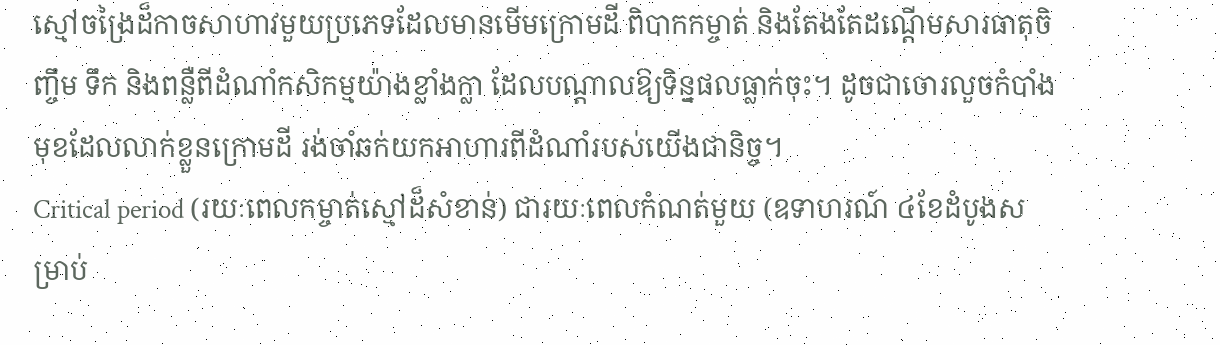ស្មៅចង្រៃដ៏កាចសាហាវមួយប្រភេទដែលមានមើមក្រោមដី ពិបាកកម្ចាត់ និងតែងតែដណ្តើមសារធាតុចិញ្ចឹម ទឹក និងពន្លឺពីដំណាំកសិកម្មយ៉ាងខ្លាំងក្លា ដែលបណ្តាលឱ្យទិន្នផលធ្លាក់ចុះ។ ដូចជាចោរលួចកំបាំងមុខដែលលាក់ខ្លួនក្រោមដី រង់ចាំឆក់យកអាហារពីដំណាំរបស់យើងជានិច្ច។
Critical period (រយៈពេលកម្ចាត់ស្មៅដ៏សំខាន់) ជារយៈពេលកំណត់មួយ (ឧទាហរណ៍ ៤ខែដំបូងសម្រាប់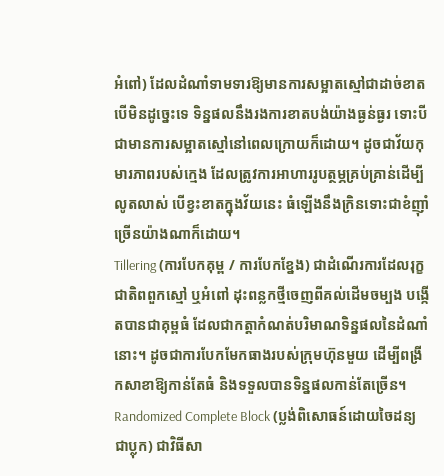អំពៅ) ដែលដំណាំទាមទារឱ្យមានការសម្អាតស្មៅជាដាច់ខាត បើមិនដូច្នេះទេ ទិន្នផលនឹងរងការខាតបង់យ៉ាងធ្ងន់ធ្ងរ ទោះបីជាមានការសម្អាតស្មៅនៅពេលក្រោយក៏ដោយ។ ដូចជាវ័យកុមារភាពរបស់ក្មេង ដែលត្រូវការអាហាររូបត្ថម្ភគ្រប់គ្រាន់ដើម្បីលូតលាស់ បើខ្វះខាតក្នុងវ័យនេះ ធំឡើងនឹងក្រិនទោះជាខំញ៉ាំច្រើនយ៉ាងណាក៏ដោយ។
Tillering (ការបែកគុម្ព / ការបែកខ្នែង) ជាដំណើរការដែលរុក្ខជាតិពពួកស្មៅ ឬអំពៅ ដុះពន្លកថ្មីចេញពីគល់ដើមចម្បង បង្កើតបានជាគុម្ពធំ ដែលជាកត្តាកំណត់បរិមាណទិន្នផលនៃដំណាំនោះ។ ដូចជាការបែកមែកធាងរបស់ក្រុមហ៊ុនមួយ ដើម្បីពង្រីកសាខាឱ្យកាន់តែធំ និងទទួលបានទិន្នផលកាន់តែច្រើន។
Randomized Complete Block (ប្លង់ពិសោធន៍ដោយចៃដន្យជាប្លុក) ជាវិធីសា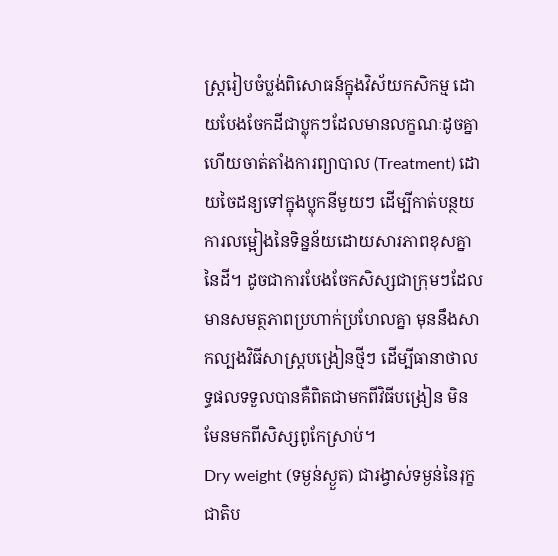ស្ត្ររៀបចំប្លង់ពិសោធន៍ក្នុងវិស័យកសិកម្ម ដោយបែងចែកដីជាប្លុកៗដែលមានលក្ខណៈដូចគ្នា ហើយចាត់តាំងការព្យាបាល (Treatment) ដោយចៃដន្យទៅក្នុងប្លុកនីមួយៗ ដើម្បីកាត់បន្ថយការលម្អៀងនៃទិន្នន័យដោយសារភាពខុសគ្នានៃដី។ ដូចជាការបែងចែកសិស្សជាក្រុមៗដែលមានសមត្ថភាពប្រហាក់ប្រហែលគ្នា មុននឹងសាកល្បងវិធីសាស្ត្របង្រៀនថ្មីៗ ដើម្បីធានាថាលទ្ធផលទទួលបានគឺពិតជាមកពីវិធីបង្រៀន មិនមែនមកពីសិស្សពូកែស្រាប់។
Dry weight (ទម្ងន់ស្ងួត) ជារង្វាស់ទម្ងន់នៃរុក្ខជាតិប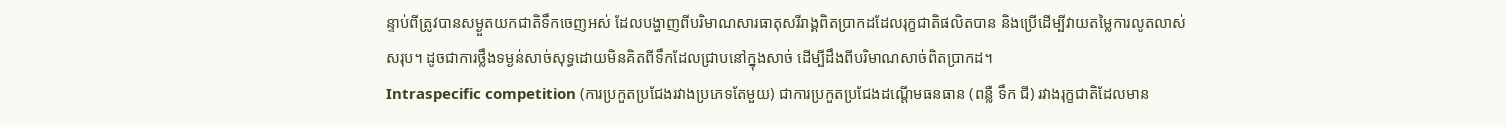ន្ទាប់ពីត្រូវបានសម្ងួតយកជាតិទឹកចេញអស់ ដែលបង្ហាញពីបរិមាណសារធាតុសរីរាង្គពិតប្រាកដដែលរុក្ខជាតិផលិតបាន និងប្រើដើម្បីវាយតម្លៃការលូតលាស់សរុប។ ដូចជាការថ្លឹងទម្ងន់សាច់សុទ្ធដោយមិនគិតពីទឹកដែលជ្រាបនៅក្នុងសាច់ ដើម្បីដឹងពីបរិមាណសាច់ពិតប្រាកដ។
Intraspecific competition (ការប្រកួតប្រជែងរវាងប្រភេទតែមួយ) ជាការប្រកួតប្រជែងដណ្តើមធនធាន (ពន្លឺ ទឹក ជី) រវាងរុក្ខជាតិដែលមាន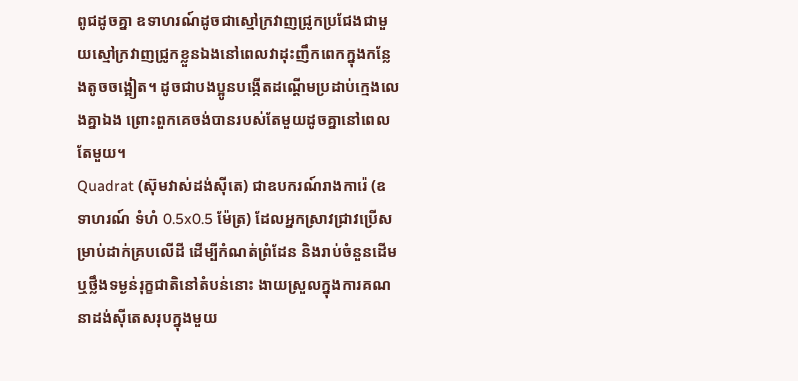ពូជដូចគ្នា ឧទាហរណ៍ដូចជាស្មៅក្រវាញជ្រូកប្រជែងជាមួយស្មៅក្រវាញជ្រូកខ្លួនឯងនៅពេលវាដុះញឹកពេកក្នុងកន្លែងតូចចង្អៀត។ ដូចជាបងប្អូនបង្កើតដណ្តើមប្រដាប់ក្មេងលេងគ្នាឯង ព្រោះពួកគេចង់បានរបស់តែមួយដូចគ្នានៅពេលតែមួយ។
Quadrat (ស៊ុមវាស់ដង់ស៊ីតេ) ជាឧបករណ៍រាងការ៉េ (ឧទាហរណ៍ ទំហំ 0.5x0.5 ម៉ែត្រ) ដែលអ្នកស្រាវជ្រាវប្រើសម្រាប់ដាក់គ្របលើដី ដើម្បីកំណត់ព្រំដែន និងរាប់ចំនួនដើម ឬថ្លឹងទម្ងន់រុក្ខជាតិនៅតំបន់នោះ ងាយស្រួលក្នុងការគណនាដង់ស៊ីតេសរុបក្នុងមួយ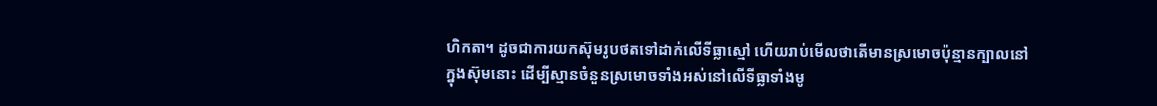ហិកតា។ ដូចជាការយកស៊ុមរូបថតទៅដាក់លើទីធ្លាស្មៅ ហើយរាប់មើលថាតើមានស្រមោចប៉ុន្មានក្បាលនៅក្នុងស៊ុមនោះ ដើម្បីស្មានចំនួនស្រមោចទាំងអស់នៅលើទីធ្លាទាំងមូ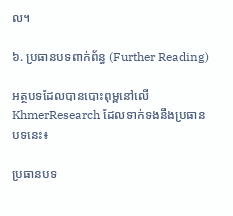ល។

៦. ប្រធានបទពាក់ព័ន្ធ (Further Reading)

អត្ថបទដែលបានបោះពុម្ពនៅលើ KhmerResearch ដែលទាក់ទងនឹងប្រធានបទនេះ៖

ប្រធានបទ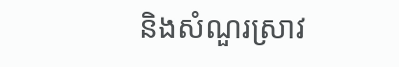និងសំណួរស្រាវ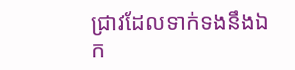ជ្រាវដែលទាក់ទងនឹងឯក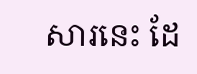សារនេះ ដែ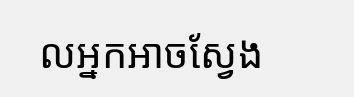លអ្នកអាចស្វែង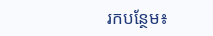រកបន្ថែម៖